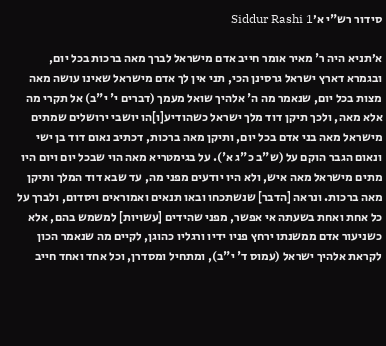סידור רש"י א׳Siddur Rashi 1

א׳תניא היה ר' מאיר אומר חייב אדם מישראל לברך מאה ברכות בכל יום, ובגמרא דארץ ישראל גרסינן הכי, תני אין לך אדם מישראל שאינו עושה מאה מצות בכל יום, שנאמר מה ה' אלהיך שואל מעמך (דברים י' י"ב) אל תקרי מה אלא מאה, ולכך תיקן דוד מלך ישראל כשהודיע[ו]הו יושבי ירושלים שמתים מישראל מאה בני אדם בכל יום, ותיקן מאה ברכות, דכתיב נאום דוד בן ישי ונאום הגבר הוקם על (ש"ב כ"ג א'). על בגימטריא מאה הוי שבכל יום ויום היו מתים מישראל מאה איש, ולא היו יודעים מפני מה, עד שבא דוד המלך ותיקן מאה ברכות. ונראה [הדבר] שנשתכחו ובאו תנאים ואמוראים ויסדום, ולברך על כל אחת ואחת בשעתה אי אפשר, מפני שהידים [עשויות] למשמש בהם, אלא כשניעור אדם ממשנתו ירחץ פניו ידיו ורגליו כהוגן, לקיים מה שנאמר הכון לקראת אלהיך ישראל (עמוס ד' י"ב), ומתחיל ומסדרן, וכל אחד ואחד חייב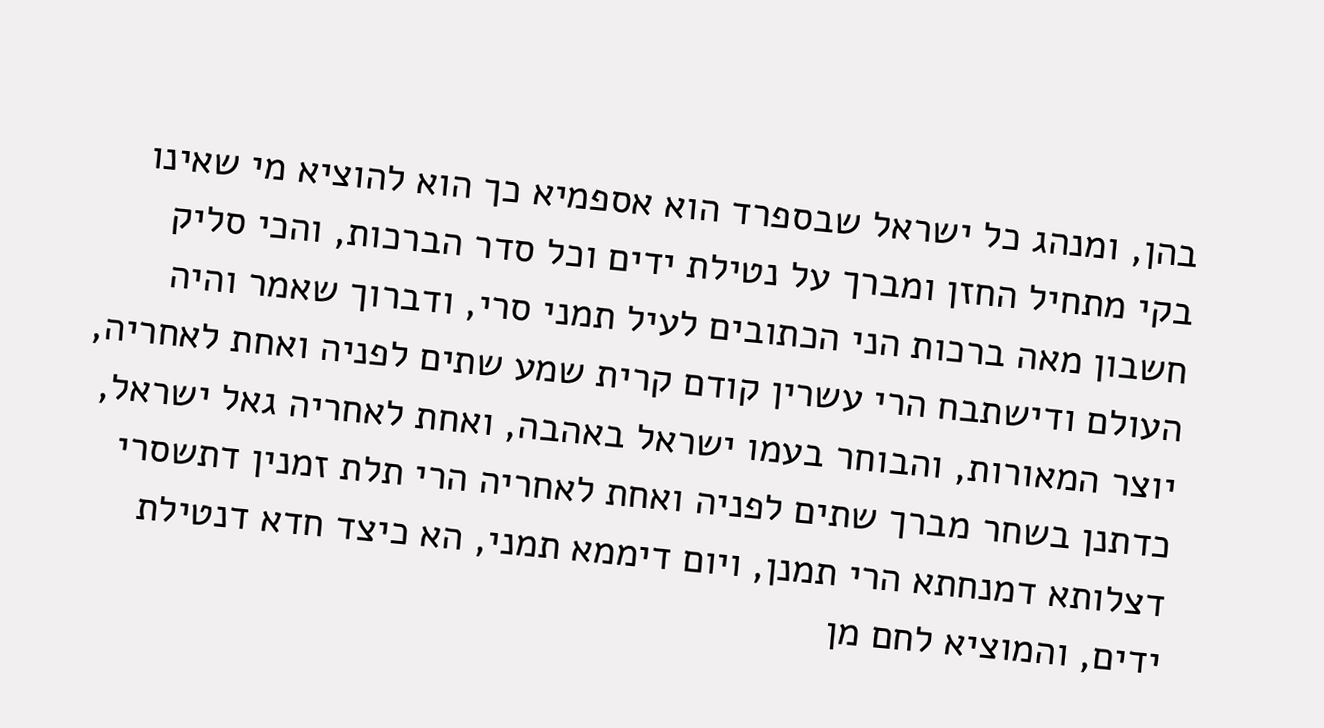בהן, ומנהג כל ישראל שבספרד הוא אספמיא כך הוא להוציא מי שאינו בקי מתחיל החזן ומברך על נטילת ידים וכל סדר הברכות, והכי סליק חשבון מאה ברכות הני הכתובים לעיל תמני סרי, ודברוך שאמר והיה העולם ודישתבח הרי עשרין קודם קרית שמע שתים לפניה ואחת לאחריה, יוצר המאורות, והבוחר בעמו ישראל באהבה, ואחת לאחריה גאל ישראל, כדתנן בשחר מברך שתים לפניה ואחת לאחריה הרי תלת זמנין דתשסרי דצלותא דמנחתא הרי תמנן, ויום דיממא תמני, הא כיצד חדא דנטילת ידים, והמוציא לחם מן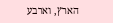הארץ, וארבע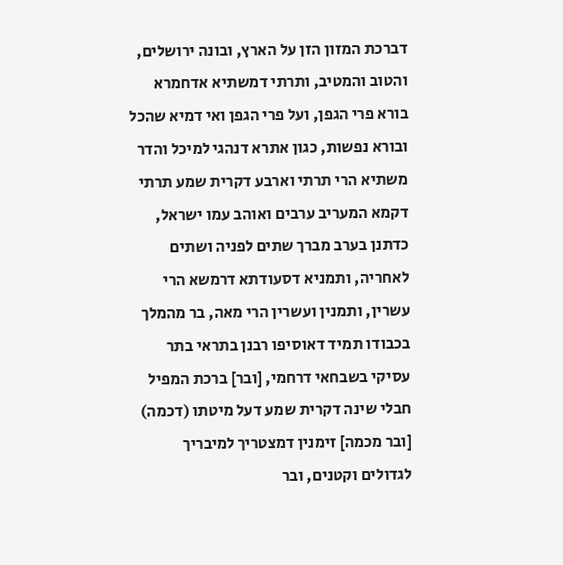דברכת המזון הזן על הארץ, ובונה ירושלים, והטוב והמטיב, ותרתי דמשתיא אדחמרא בורא פרי הגפן, ועל פרי הגפן ואי דמיא שהכל ובורא נפשות, כגון אתרא דנהגי למיכל והדר משתיא הרי תרתי וארבע דקרית שמע תרתי דקמא המעריב ערבים ואוהב עמו ישראל, כדתנן בערב מברך שתים לפניה ושתים לאחריה, ותמניא דסעודתא דרמשא הרי עשרין, ותמנין ועשרין הרי מאה, בר מהמלך בכבודו תמיד דאוסיפו רבנן בתראי בתר עסיקי בשבחאי דרחמי, [ובר] ברכת המפיל חבלי שינה דקרית שמע דעל מיטתו (דכמה) [ובר מכמה] זימנין דמצטריך למיבריך לגדולים וקטנים, ובר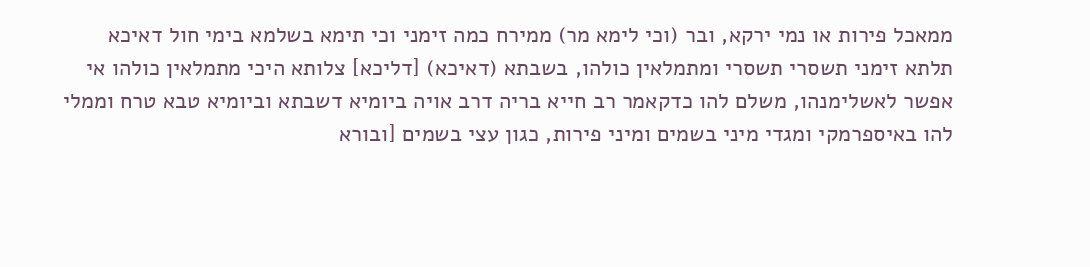ממאכל פירות או נמי ירקא, ובר (וכי לימא מר) ממירח כמה זימני וכי תימא בשלמא בימי חול דאיכא תלתא זימני תשסרי תשסרי ומתמלאין כולהו, בשבתא (דאיכא) [דליכא] צלותא היכי מתמלאין כולהו אי אפשר לאשלימנהו, משלם להו כדקאמר רב חייא בריה דרב אויה ביומיא דשבתא וביומיא טבא טרח וממלי להו באיספרמקי ומגדי מיני בשמים ומיני פירות, כגון עצי בשמים [ובורא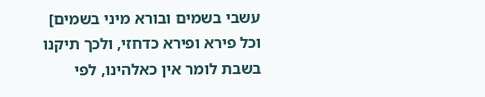עשבי בשמים ובורא מיני בשמים] וכל פירא ופירא כדחזי, ולכך תיקנו בשבת לומר אין כאלהינו, לפי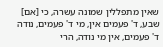שאין מתפללין שמונה עשרה, כי [אם] שבע, ד' פעמים אין, מי ד' פעמים, נודה ד' פעמים, אין מי נודה, הרי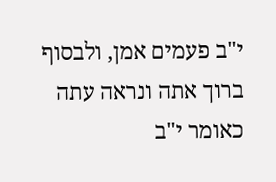י"ב פעמים אמן, ולבסוף ברוך אתה ונראה עתה כאומר י"ב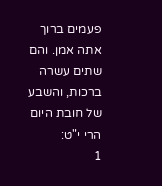פעמים ברוך אתה אמן. והם שתים עשרה ברכות, והשבע של חובת היום הרי י"ט:
1